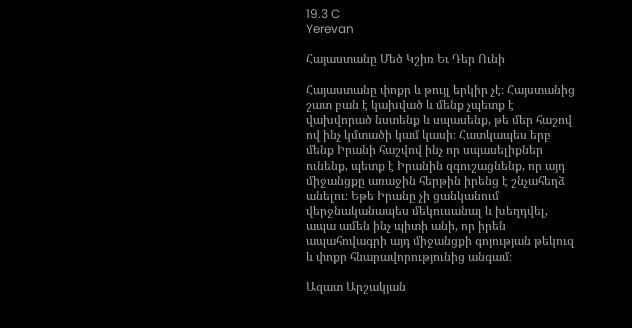19.3 C
Yerevan

Հայաստանը Մեծ Կշիռ Եւ Դեր Ունի

Հայաստանը փոքր և թույլ երկիր չէ։ Հայստանից շատ բան է կախված և մենք չպետք է վախվորած նստենք և սպասենք, թե մեր հաշով ով ինչ կմտածի կամ կասի։ Հատկապես երբ մենք Իրանի հաշվով ինչ որ սպասելիքներ ունենք, պետք է Իրանին զգուշացնենք, որ այդ միջանցքը առաջին հերթին իրենց է շնչահեղձ անելու։ Եթե Իրանը չի ցանկանում վերջնականապես մեկուսանալ և խեղդվել, ապա ամեն ինչ պիտի անի, որ իրեն ապահովագրի այդ միջանցքի գոյության թեկուզ և փոքր հնարավորությունից անգամ։

Ազատ Արշակյան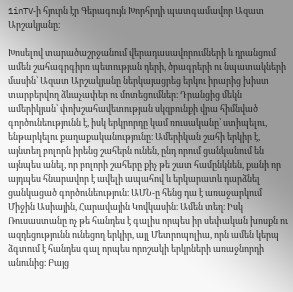1inTV‑ի հյուրն էր Գերագույն Խորհրդի պատգամավոր Ազատ Արշակյանը։

Խոսելով տարածաշրջանում վերադասավորումների և դրանցում ամեն շահագրգիրռ պետության դերի, ծրագրերի ու նպատակների մասին՝ Ազատ Արշակյանը ներկայացրեց երկու իրարից խիստ տարբերվող ձևաչափեր ու մոտեցումներ։ Դրանցից մեկն ամերիկյան՝ փոխշահավետության սկզբունքի վրա հիմնված գործունեությունն է, իսկ երկրորդը կամ ռուսականը՝ ստիպելու, ենթարկելու քաղաքականությունը։ Ամերիկան շահի երկիր է, այնտեղ բոլորն իրենց շահերն ունեն, ընդ որում ցանկանում են այնպես անել, որ բոլորի շահերը քիչ թե շատ համընկնեն, քանի որ այդպես հնարավոր է ավելի ապահով և երկարատև դարձնել ցանկացած գործունեություն։ ԱՄՆ‑ը հենց դա է առաջարկում Միջին Ասիային, Հարավային Կովկասին։ Ամեն տեղ։ Իսկ Ռուսաստանը ոչ թե հանդես է գալիս որպես իր սեփական խոսքն ու ազդեցությունն ունեցող երկիր, այլ Մետրոպոլիա, որն ամեն կերպ ձգտում է հանդես գալ որպես որոշակի երկրների առաջնորդի անունից։ Բայց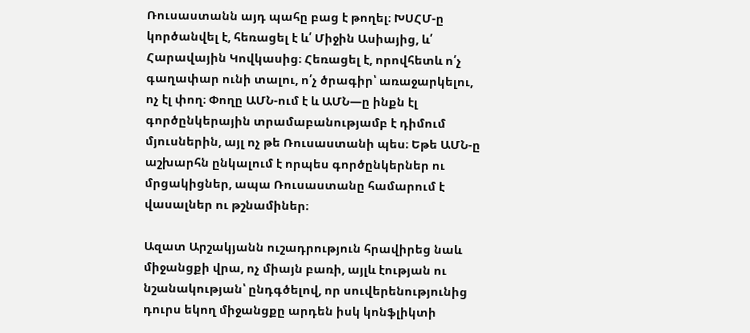Ռուսաստանն այդ պահը բաց է թողել։ ԽՍՀՄ‑ը կործանվել է, հեռացել է և՛ Միջին Ասիայից, և՛ Հարավային Կովկասից։ Հեռացել է, որովհետև ո՛չ գաղափար ունի տալու, ո՛չ ծրագիր՝ առաջարկելու, ոչ էլ փող։ Փողը ԱՄՆ-ում է և ԱՄՆ—ը ինքն էլ գործընկերային տրամաբանությամբ է դիմում մյուսներին, այլ ոչ թե Ռուսաստանի պես։ Եթե ԱՄՆ‑ը աշխարհն ընկալում է որպես գործընկերներ ու մրցակիցներ, ապա Ռուսաստանը համարում է վասալներ ու թշնամիներ։

Ազատ Արշակյանն ուշադրություն հրավիրեց նաև միջանցքի վրա, ոչ միայն բառի, այլև էության ու նշանակության՝ ընդգծելով, որ սուվերենությունից դուրս եկող միջանցքը արդեն իսկ կոնֆլիկտի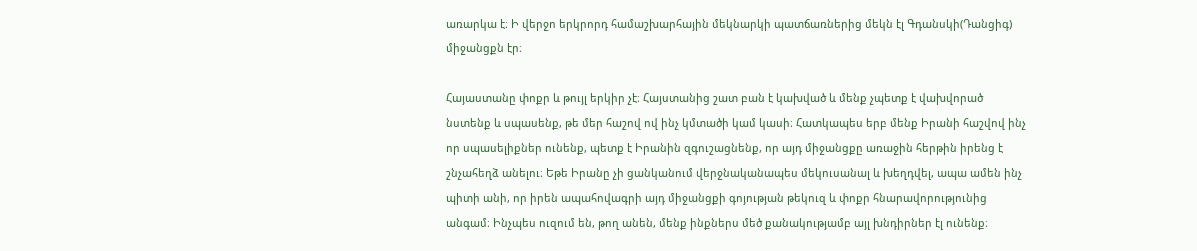առարկա է։ Ի վերջո երկրորդ համաշխարհային մեկնարկի պատճառներից մեկն էլ Գդանսկի(Դանցիգ) միջանցքն էր։

Հայաստանը փոքր և թույլ երկիր չէ։ Հայստանից շատ բան է կախված և մենք չպետք է վախվորած նստենք և սպասենք, թե մեր հաշով ով ինչ կմտածի կամ կասի։ Հատկապես երբ մենք Իրանի հաշվով ինչ որ սպասելիքներ ունենք, պետք է Իրանին զգուշացնենք, որ այդ միջանցքը առաջին հերթին իրենց է շնչահեղձ անելու։ Եթե Իրանը չի ցանկանում վերջնականապես մեկուսանալ և խեղդվել, ապա ամեն ինչ պիտի անի, որ իրեն ապահովագրի այդ միջանցքի գոյության թեկուզ և փոքր հնարավորությունից անգամ։ Ինչպես ուզում են, թող անեն, մենք ինքներս մեծ քանակությամբ այլ խնդիրներ էլ ունենք։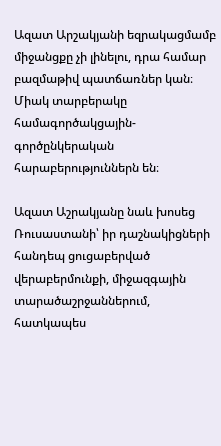Ազատ Արշակյանի եզրակացմամբ  միջանցքը չի լինելու, դրա համար բազմաթիվ պատճառներ կան։ Միակ տարբերակը համագործակցային-գործընկերական հարաբերություններն են։

Ազատ Աշրակյանը նաև խոսեց Ռուսաստանի՝ իր դաշնակիցների հանդեպ ցուցաբերված վերաբերմունքի, միջազգային տարածաշրջաններում, հատկապես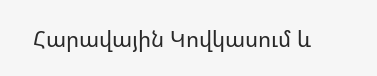Հարավային Կովկասում և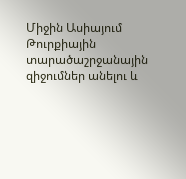Միջին Ասիայում Թուրքիային տարածաշրջանային զիջումներ անելու և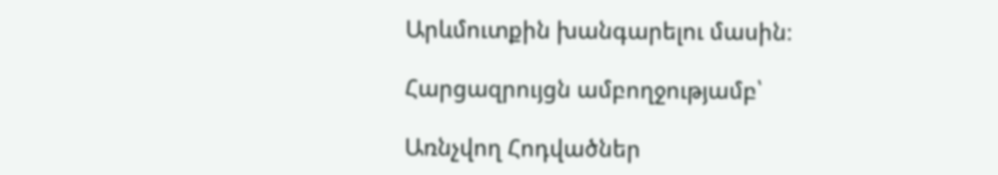Արևմուտքին խանգարելու մասին։

Հարցազրույցն ամբողջությամբ՝

Առնչվող Հոդվածներ